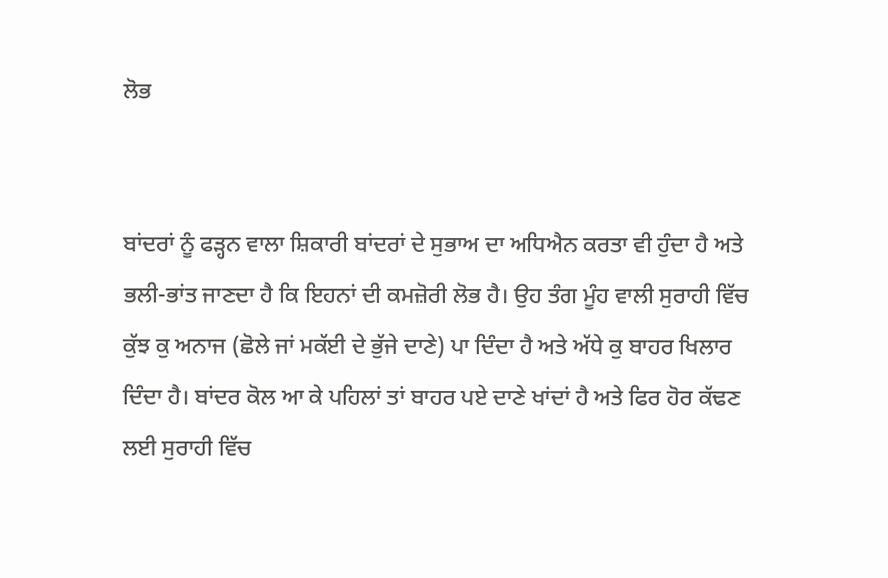ਲੋਭ


ਬਾਂਦਰਾਂ ਨੂੰ ਫੜ੍ਹਨ ਵਾਲਾ ਸ਼ਿਕਾਰੀ ਬਾਂਦਰਾਂ ਦੇ ਸੁਭਾਅ ਦਾ ਅਧਿਐਨ ਕਰਤਾ ਵੀ ਹੁੰਦਾ ਹੈ ਅਤੇ ਭਲੀ-ਭਾਂਤ ਜਾਣਦਾ ਹੈ ਕਿ ਇਹਨਾਂ ਦੀ ਕਮਜ਼ੋਰੀ ਲੋਭ ਹੈ। ਉਹ ਤੰਗ ਮੂੰਹ ਵਾਲੀ ਸੁਰਾਹੀ ਵਿੱਚ ਕੁੱਝ ਕੁ ਅਨਾਜ (ਛੋਲੇ ਜਾਂ ਮਕੱਈ ਦੇ ਭੁੱਜੇ ਦਾਣੇ) ਪਾ ਦਿੰਦਾ ਹੈ ਅਤੇ ਅੱਧੇ ਕੁ ਬਾਹਰ ਖਿਲਾਰ ਦਿੰਦਾ ਹੈ। ਬਾਂਦਰ ਕੋਲ ਆ ਕੇ ਪਹਿਲਾਂ ਤਾਂ ਬਾਹਰ ਪਏ ਦਾਣੇ ਖਾਂਦਾਂ ਹੈ ਅਤੇ ਫਿਰ ਹੋਰ ਕੱਢਣ ਲਈ ਸੁਰਾਹੀ ਵਿੱਚ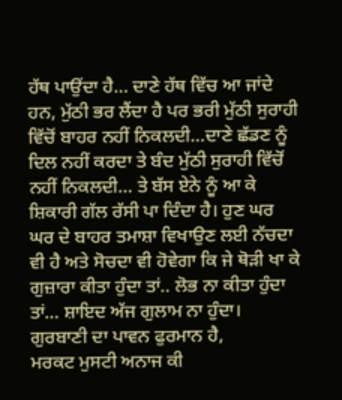ਹੱਥ ਪਾਉਂਦਾ ਹੈ… ਦਾਣੇ ਹੱਥ ਵਿੱਚ ਆ ਜਾਂਦੇ ਹਨ, ਮੁੱਠੀ ਭਰ ਲੈਂਦਾ ਹੈ ਪਰ ਭਰੀ ਮੁੱਠੀ ਸੁਰਾਹੀ ਵਿੱਚੋਂ ਬਾਹਰ ਨਹੀਂ ਨਿਕਲਦੀ…ਦਾਣੇ ਛੱਡਣ ਨੂੰ ਦਿਲ ਨਹੀਂ ਕਰਦਾ ਤੇ ਬੰਦ ਮੁੱਠੀ ਸੁਰਾਹੀ ਵਿੱਚੋਂ ਨਹੀਂ ਨਿਕਲਦੀ… ਤੇ ਬੱਸ ਏਨੇ ਨੂੰ ਆ ਕੇ ਸ਼ਿਕਾਰੀ ਗੱਲ ਰੱਸੀ ਪਾ ਦਿੰਦਾ ਹੈ। ਹੁਣ ਘਰ ਘਰ ਦੇ ਬਾਹਰ ਤਮਾਸ਼ਾ ਵਿਖਾਉਣ ਲਈ ਨੱਚਦਾ ਵੀ ਹੈ ਅਤੇ ਸੋਚਦਾ ਵੀ ਹੋਵੇਗਾ ਕਿ ਜੇ ਥੋੜੀ ਖਾ ਕੇ ਗੁਜ਼ਾਰਾ ਕੀਤਾ ਹੁੰਦਾ ਤਾਂ.. ਲੋਭ ਨਾ ਕੀਤਾ ਹੁੰਦਾ ਤਾਂ… ਸ਼ਾਇਦ ਅੱਜ ਗੁਲਾਮ ਨਾ ਹੁੰਦਾ। ਗੁਰਬਾਣੀ ਦਾ ਪਾਵਨ ਫੁਰਮਾਨ ਹੈ,
ਮਰਕਟ ਮੁਸਟੀ ਅਨਾਜ ਕੀ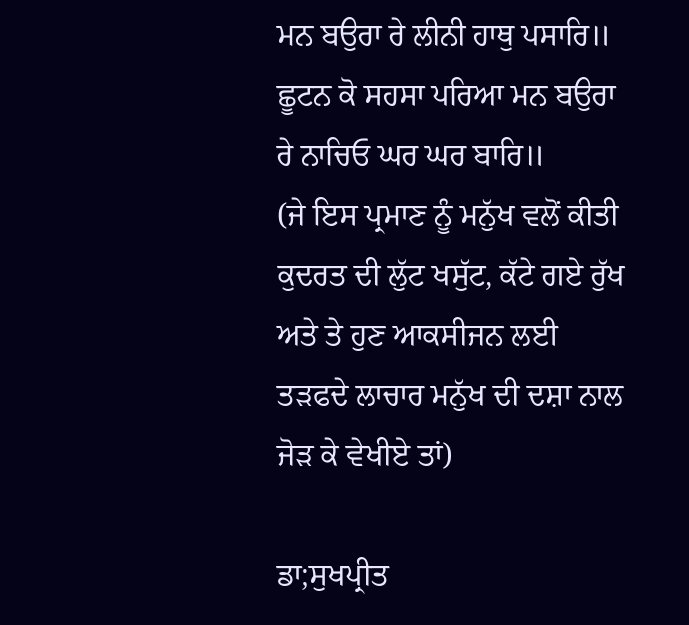ਮਨ ਬਉਰਾ ਰੇ ਲੀਨੀ ਹਾਥੁ ਪਸਾਰਿ॥
ਛੂਟਨ ਕੋ ਸਹਸਾ ਪਰਿਆ ਮਨ ਬਉਰਾ ਰੇ ਨਾਚਿਓ ਘਰ ਘਰ ਬਾਰਿ॥
(ਜੇ ਇਸ ਪ੍ਰਮਾਣ ਨੂੰ ਮਨੁੱਖ ਵਲੋਂ ਕੀਤੀ ਕੁਦਰਤ ਦੀ ਲੁੱਟ ਖਸੁੱਟ, ਕੱਟੇ ਗਏ ਰੁੱਖ ਅਤੇ ਤੇ ਹੁਣ ਆਕਸੀਜਨ ਲਈ ਤੜਫਦੇ ਲਾਚਾਰ ਮਨੁੱਖ ਦੀ ਦਸ਼ਾ ਨਾਲ ਜੋੜ ਕੇ ਵੇਖੀਏ ਤਾਂ)

ਡਾ;ਸੁਖਪ੍ਰੀਤ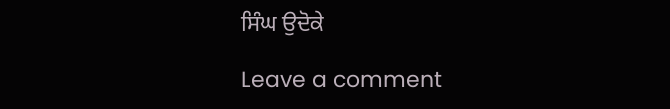ਸਿੰਘ ਉਦੋਕੇ

Leave a comment